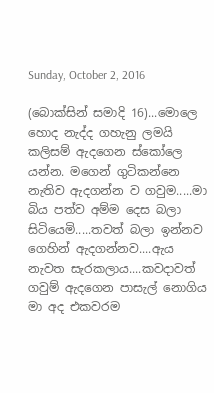Sunday, October 2, 2016

(බොක්සින් සමාදි 16)...මොලෙ හොද නැද්ද ගහැනු ලමයි කලිසම් ඇදගෙන ස්කෝලෙ යන්න. මගෙන් ගුටිකන්නෙ නැතිව ඇදගන්න ව ගවුම.....මා බිය පත්ව අම්ම දෙස බලා සිටියෙමි.....තවත් බලා ඉන්නව ගෙහින් ඇදගන්නව....ඇය නැවත සැරකලාය....කවදාවත් ගවුම් ඇදගෙන පාසැල් නොගිය මා අද එකවරම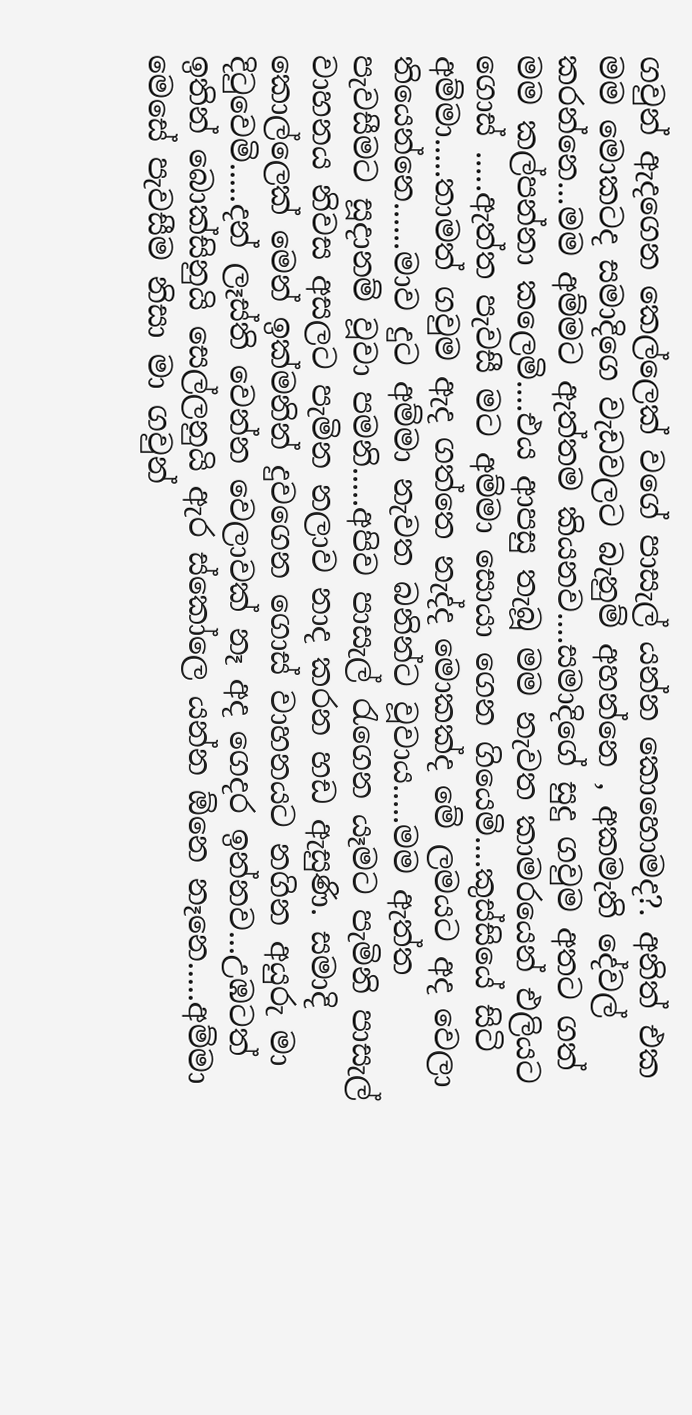ගවුන් ඇදගෙන කෙල්ලෙක් වගේ පාසැල් යන්න කොහොමද?. අනිත් එක මම මොකටද සමාදිගෙ වැඩවලට බැනුම් අහන්නෙ , අකමැති දේවල් කරන්නෙ...මම අම්මට ඇත්තම කියනව....සමාදිගේ සුදු ගවුම අතට ගත් මම කල්පන්නා කලෙමි....එය ආපසු තැබූ මම නැවත කාමරයෙන් එලියට ගොස් .....ඇත්ත පැවසී මට අම්මා සොයා ගෙන ගියෙමි....කුස්සියේ සිටි අම්මා.....තාමත් ගවුම ඇද ගත්තෙ නැද්ද මොකක්ද මේ ලමයට අද වෙලා තියෙන්නෙ......මාව දුට අම්මා නැවත බනින්ට වූවාය.....මම ඇත්ත පැවසීමට සූදානම් වූවා පමනි.....අපිව පාසැල් රැගෙන යෑමට පැමිනි පාසැල් වාහනය නිවස අසලට පැමින නලාව නාද කරන හඩ ඇසුණි. සමාදි කොල්ලෙක් මෙන් ඉක්මනින් දුවගෙන ගොස් වාහනයට නගින අයුරු මා දිටුවෙමි.....දන් ලෑස්ති වෙන්න වෙලාවක් නෑ අද ගෙදර ඉන්නව...උඹටත් ඉතින් බොක්සිනුයි සෙල්ලනුයි ඇර ස්කෝලෙ යන්න ඕනෙ නෑනෙ.....අම්මා මෙසේ පැවසීම නිසා මා ගවුන්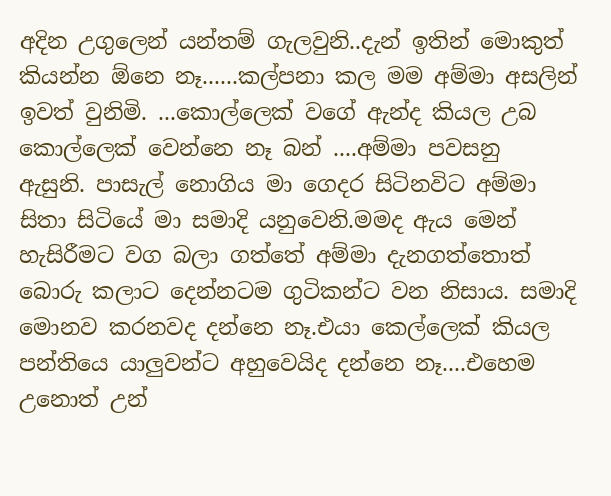අදින උගුලෙන් යන්තම් ගැලවුනි..දැන් ඉතින් මොකුත් කියන්න ඕනෙ නෑ......කල්පනා කල මම අම්මා අසලින් ඉවත් වුනිමි. ...කොල්ලෙක් වගේ ඇන්ද කියල උබ කොල්ලෙක් වෙන්නෙ නෑ බන් ....අම්මා පවසනු ඇසුනි. පාසැල් නොගිය මා ගෙදර සිටිනවිට අම්මා සිතා සිටියේ මා සමාදි යනුවෙනි.මමද ඇය මෙන් හැසිරීමට වග බලා ගත්තේ අම්මා දැනගත්තොත් බොරු කලාට දෙන්නටම ගුටිකන්ට වන නිසාය. සමාදි මොනව කරනවද දන්නෙ නෑ.එයා කෙල්ලෙක් කියල පන්තියෙ යාලුවන්ට අහුවෙයිද දන්නෙ නෑ....එහෙම උනොත් උන්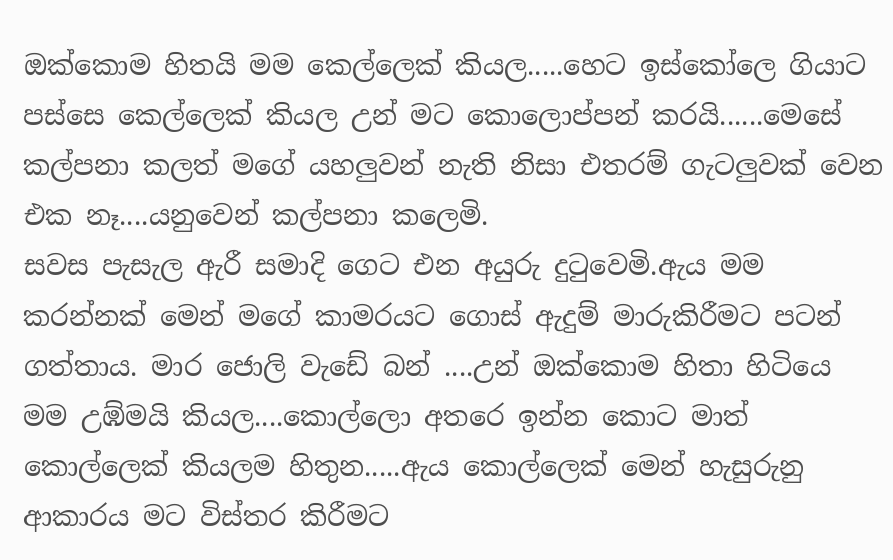ඔක්කොම හිතයි මම කෙල්ලෙක් කියල.....හෙට ඉස්කෝලෙ ගියාට පස්සෙ කෙල්ලෙක් කියල උන් මට කොලොප්පන් කරයි......මෙසේ කල්පනා කලත් මගේ යහලුවන් නැති නිසා එතරම් ගැටලුවක් වෙන එක නෑ....යනුවෙන් කල්පනා කලෙමි.
සවස පැසැල ඇරී සමාදි ගෙට එන අයුරු දුටුවෙමි.ඇය මම කරන්නක් මෙන් මගේ කාමරයට ගොස් ඇදුම් මාරුකිරීමට පටන් ගත්තාය. මාර ජොලි වැඩේ බන් ....උන් ඔක්කොම හිතා හිටියෙ මම උඹ්මයි කියල....කොල්ලො අතරෙ ඉන්න කොට මාත් කොල්ලෙක් කියලම හිතුන.....ඇය කොල්ලෙක් මෙන් හැසුරුනු ආකාරය මට විස්තර කිරීමට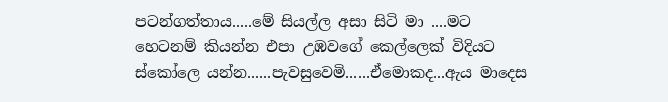පටන්ගත්තාය.....මේ සියල්ල අසා සිටි මා ....මට හෙටනම් කියන්න එපා උඹවගේ කෙල්ලෙක් විදියට ස්කෝලෙ යන්න......පැවසුවෙමි......ඒමොකද...ඇය මාදෙස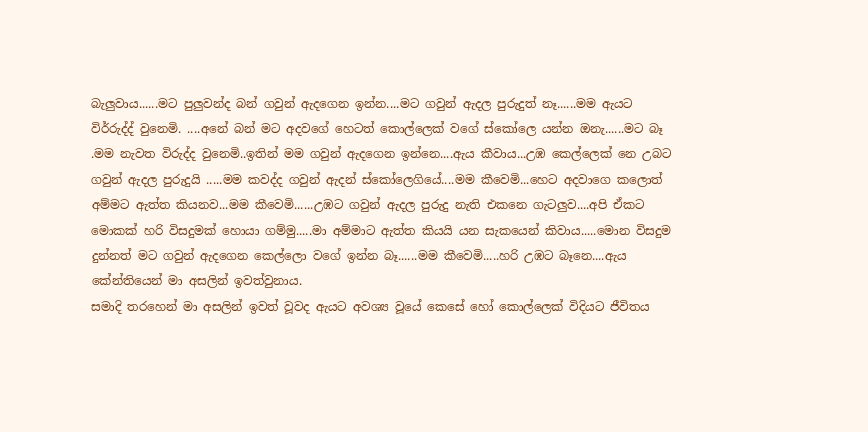බැලුවාය......මට පුලුවන්ද බන් ගවුන් ඇදගෙන ඉන්න....මට ගවුන් ඇදල පුරුදුත් නෑ......මම ඇයට විර්රුද්ද් වුනෙමි. ....අනේ බන් මට අදවගේ හෙටත් කොල්ලෙක් වගේ ස්කෝලෙ යන්න ඔනැ......මට බෑ .මම නැවත විරුද්ද වුනෙමි..ඉතින් මම ගවුන් ඇදගෙන ඉන්නෙ....ඇය කීවාය...උඹ කෙල්ලෙක් නෙ උබට ගවුන් ඇදල පුරුදුයි .....මම කවද්ද ගවුන් ඇදන් ස්කෝලෙගියේ....මම කීවෙමි...හෙට අදවාගෙ කලොත් අම්මට ඇත්ත කියනව...මම කීවෙමි......උඹට ගවුන් ඇදල පුරුදු නැති එකනෙ ගැටලුව....අපි ඒකට මොකක් හරි විසදුමක් හොයා ගම්මු.....මා අම්මාට ඇත්ත කියයි යන සැකයෙන් කිවාය.....මොන විසදුම දුන්නත් මට ගවුන් ඇදගෙන කෙල්ලො වගේ ඉන්න බෑ......මම කීවෙමි.....හරි උඹට බෑනෙ....ඇය කේන්තියෙන් මා අසලින් ඉවත්වුනාය.
සමාදි තරහෙන් මා අසලින් ඉවත් වූවද ඇයට අවශ්‍ය වූයේ කෙසේ හෝ කොල්ලෙක් විදියට ජීවිතය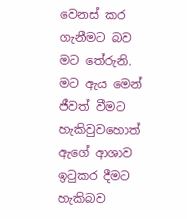වෙනස් කර ගැනීමට බව මට තේරුනි. මට ඇය මෙන් ජීවත් වීමට හැකිවුවහොත් ඇගේ ආශාව ඉටුකර දීමට හැකිබව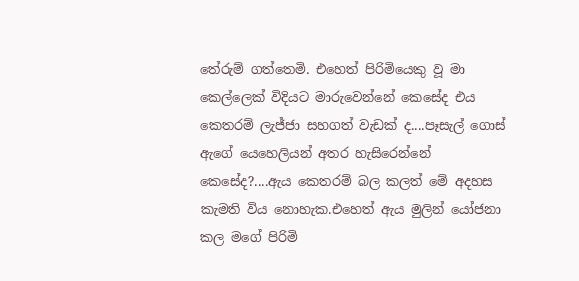තේරුම් ගත්තෙමි. එහෙත් පිරිමියෙකු වූ මා කෙල්ලෙක් විදියට මාරුවෙන්නේ කෙසේද එය කෙතරම් ලැජ්ජා සහගත් වැඩක් ද....පෑසැල් ගොස් ඇගේ යෙහෙලියන් අතර හැසිරෙන්නේ කෙසේද?....ඇය කෙතරම් බල කලත් මේ අදහස කැමති විය නොහැක.එහෙත් ඇය මුලින් යෝජනා කල මගේ පිරිමි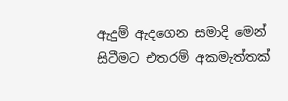ඇදුම් ඇදගෙන සමාදි මෙන් සිටීමට එතරම් අකමැත්තක්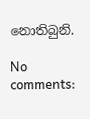නොතිබුනි.

No comments: